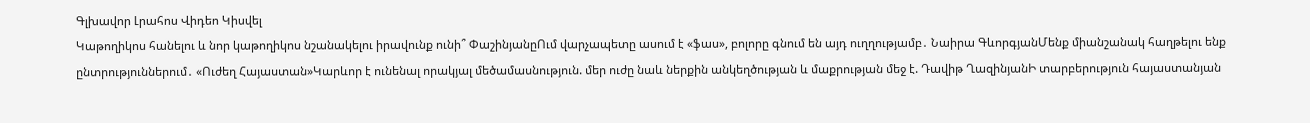Գլխավոր Լրահոս Վիդեո Կիսվել
Կաթողիկոս հանելու և նոր կաթողիկոս նշանակելու իրավունք ունի՞ ՓաշինյանըՈւմ վարչապետը ասում է «ֆաս», բոլորը գնում են այդ ուղղությամբ․ Նաիրա ԳևորգյանՄենք միանշանակ հաղթելու ենք ընտրություններում․ «Ուժեղ Հայաստան»Կարևոր է ունենալ որակյալ մեծամասնություն. մեր ուժը նաև ներքին անկեղծության և մաքրության մեջ է. Դավիթ ՂազինյանԻ տարբերություն հայաստանյան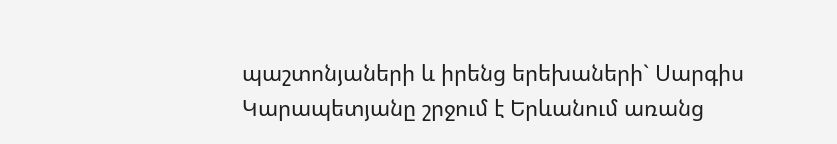պաշտոնյաների և իրենց երեխաների` Սարգիս Կարապետյանը շրջում է Երևանում առանց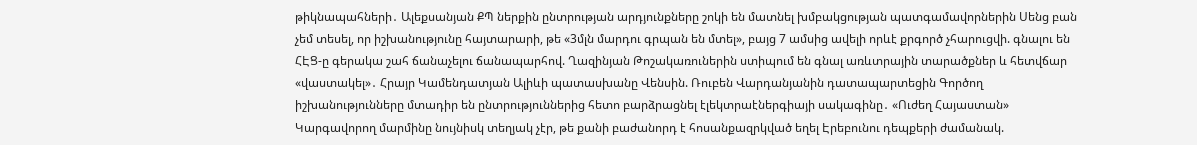թիկնապահների․ Ալեքսանյան ՔՊ ներքին ընտրության արդյունքները շոկի են մատնել խմբակցության պատգամավորներին Սենց բան չեմ տեսել, որ իշխանությունը հայտարարի, թե «3մլն մարդու գրպան են մտել», բայց 7 ամսից ավելի որևէ քրգործ չհարուցվի. գնալու են ՀԷՑ-ը գերակա շահ ճանաչելու ճանապարհով. Ղազինյան Թոշակառուներին ստիպում են գնալ առևտրային տարածքներ և հետվճար «վաստակել»․ Հրայր Կամենդատյան Ալիևի պատասխանը Վենսին. Ռուբեն Վարդանյանին դատապարտեցին Գործող իշխանությունները մտադիր են ընտրություններից հետո բարձրացնել էլեկտրաէներգիայի սակագինը․ «Ուժեղ Հայաստան» Կարգավորող մարմինը նույնիսկ տեղյակ չէր, թե քանի բաժանորդ է հոսանքազրկված եղել Էրեբունու դեպքերի ժամանակ.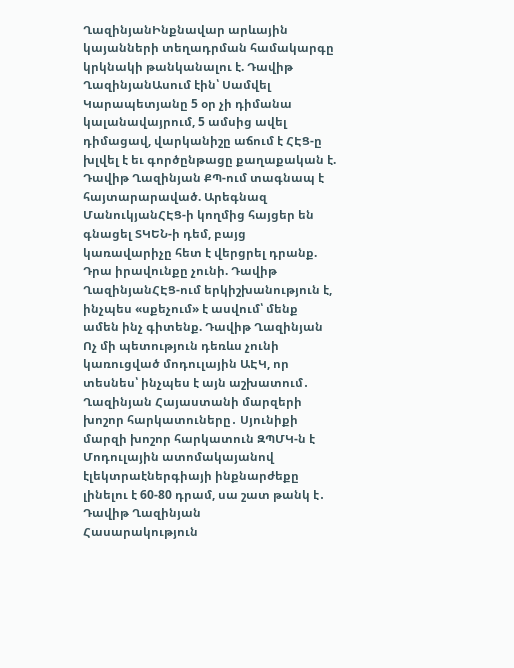ՂազինյանԻնքնավար արևային կայանների տեղադրման համակարգը կրկնակի թանկանալու է. Դավիթ ՂազինյանԱսում էին՝ Սամվել Կարապետյանը 5 օր չի դիմանա կալանավայրում, 5 ամսից ավել դիմացավ, վարկանիշը աճում է ՀԷՑ-ը խլվել է եւ գործընթացը քաղաքական է. Դավիթ Ղազինյան ՔՊ-ում տագնապ է հայտարարաված. Արեգնազ ՄանուկյանՀԷՑ-ի կողմից հայցեր են գնացել ՏԿԵՆ-ի դեմ, բայց կառավարիչը հետ է վերցրել դրանք. Դրա իրավունքը չունի. Դավիթ ՂազինյանՀԷՑ-ում երկիշխանություն է, ինչպես «սքեչում» է ասվում՝ մենք ամեն ինչ գիտենք. Դավիթ Ղազինյան Ոչ մի պետություն դեռևս չունի կառուցված մոդուլային ԱԷԿ, որ տեսնես՝ ինչպես է այն աշխատում․ Ղազինյան Հայաստանի մարզերի խոշոր հարկատուները․ Սյունիքի մարզի խոշոր հարկատուն ԶՊՄԿ-ն է Մոդուլային ատոմակայանով էլեկտրաէներգիայի ինքնարժեքը լինելու է 60-80 դրամ, սա շատ թանկ է․ Դավիթ Ղազինյան
Հասարակություն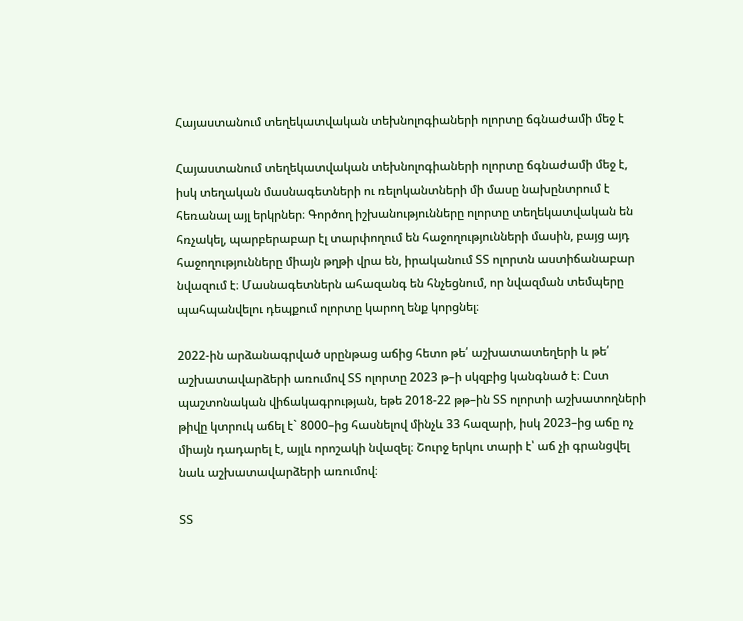Հայաստանում տեղեկատվական տեխնոլոգիաների ոլորտը ճգնաժամի մեջ է

Հայաստանում տեղեկատվական տեխնոլոգիաների ոլորտը ճգնաժամի մեջ է, իսկ տեղական մասնագետների ու ռելոկանտների մի մասը նախընտրում է հեռանալ այլ երկրներ։ Գործող իշխանությունները ոլորտը տեղեկատվական են հռչակել, պարբերաբար էլ տարփողում են հաջողությունների մասին, բայց այդ հաջողությունները միայն թղթի վրա են, իրականում ՏՏ ոլորտն աստիճանաբար նվազում է։ Մասնագետներն ահազանգ են հնչեցնում, որ նվազման տեմպերը պահպանվելու դեպքում ոլորտը կարող ենք կորցնել։

2022-ին արձանագրված սրընթաց աճից հետո թե՛ աշխատատեղերի և թե՛ աշխատավարձերի առումով ՏՏ ոլորտը 2023 թ–ի սկզբից կանգնած է։ Ըստ պաշտոնական վիճակագրության, եթե 2018-22 թթ–ին ՏՏ ոլորտի աշխատողների թիվը կտրուկ աճել է` 8000–ից հասնելով մինչև 33 հազարի, իսկ 2023–ից աճը ոչ միայն դադարել է, այլև որոշակի նվազել։ Շուրջ երկու տարի է՝ աճ չի գրանցվել նաև աշխատավարձերի առումով։

ՏՏ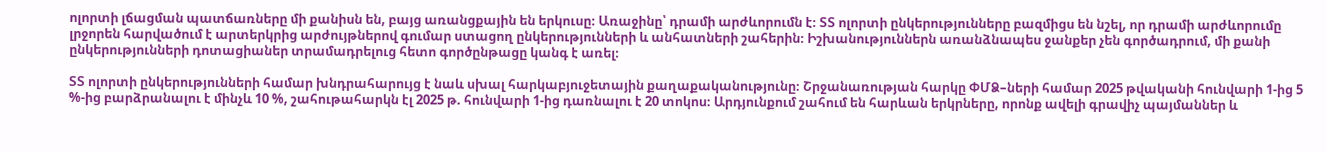ոլորտի լճացման պատճառները մի քանիսն են, բայց առանցքային են երկուսը։ Առաջինը՝ դրամի արժևորումն է։ ՏՏ ոլորտի ընկերությունները բազմիցս են նշել, որ դրամի արժևորումը լրջորեն հարվածում է արտերկրից արժույթներով գումար ստացող ընկերությունների և անհատների շահերին։ Իշխանություններն առանձնապես ջանքեր չեն գործադրում, մի քանի ընկերությունների դոտացիաներ տրամադրելուց հետո գործընթացը կանգ է առել։

ՏՏ ոլորտի ընկերությունների համար խնդրահարույց է նաև սխալ հարկաբյուջետային քաղաքականությունը։ Շրջանառության հարկը ՓՄՁ–ների համար 2025 թվականի հունվարի 1-ից 5 %-ից բարձրանալու է մինչև 10 %, շահութահարկն էլ 2025 թ. հունվարի 1-ից դառնալու է 20 տոկոս։ Արդյունքում շահում են հարևան երկրները, որոնք ավելի գրավիչ պայմաններ և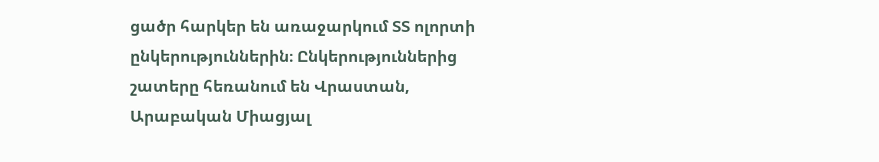ցածր հարկեր են առաջարկում ՏՏ ոլորտի ընկերություններին։ Ընկերություններից շատերը հեռանում են Վրաստան, Արաբական Միացյալ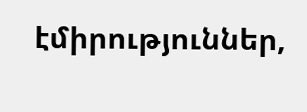էմիրություններ,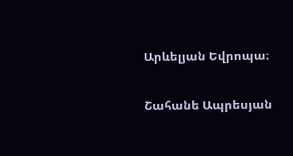Արևելյան Եվրոպա։

Շահանե Ապրեսյան